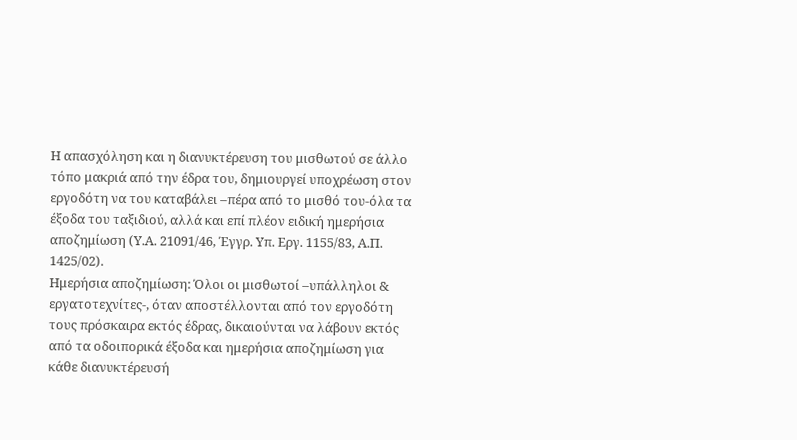Η απασχόληση και η διανυκτέρευση του μισθωτού σε άλλο τόπο μακριά από την έδρα του, δημιουργεί υποχρέωση στον εργοδότη να του καταβάλει –πέρα από το μισθό του-όλα τα έξοδα του ταξιδιού, αλλά και επί πλέον ειδική ημερήσια αποζημίωση (Υ.Α. 21091/46, Έγγρ. Υπ. Εργ. 1155/83, Α.Π. 1425/02).
Ημερήσια αποζημίωση: Όλοι οι μισθωτοί –υπάλληλοι & εργατοτεχνίτες-, όταν αποστέλλονται από τον εργοδότη τους πρόσκαιρα εκτός έδρας, δικαιούνται να λάβουν εκτός από τα οδοιπορικά έξοδα και ημερήσια αποζημίωση για κάθε διανυκτέρευσή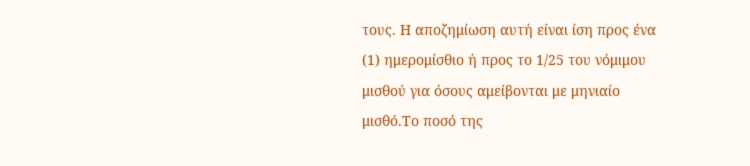τους. Η αποζημίωση αυτή είναι ίση προς ένα (1) ημερομίσθιο ή προς το 1/25 του νόμιμου μισθού για όσους αμείβονται με μηνιαίο μισθό.Το ποσό της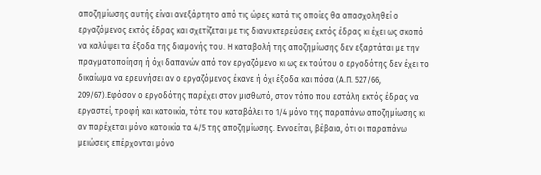αποζημίωσης αυτής είναι ανεξάρτητο από τις ώρες κατά τις οποίες θα απασχοληθεί ο εργαζόμενος εκτός έδρας και σχετίζεται με τις διανυκτερεύσεις εκτός έδρας κι έχει ως σκοπό να καλύψει τα έξοδα της διαμονής του. Η καταβολή της αποζημίωσης δεν εξαρτάται με την πραγματοποίηση ή όχι δαπανών από τον εργαζόμενο κι ως εκ τούτου ο εργοδότης δεν έχει το δικαίωμα να ερευνήσει αν ο εργαζόμενος έκανε ή όχι έξοδα και πόσα (Α.Π. 527/66, 209/67).Εφόσον ο εργοδότης παρέχει στον μισθωτό, στον τόπο που εστάλη εκτός έδρας να εργαστεί, τροφή και κατοικία, τότε του καταβάλει το 1/4 μόνο της παραπάνω αποζημίωσης κι αν παρέχεται μόνο κατοικία τα 4/5 της αποζημίωσης. Εννοείται, βέβαια, ότι οι παραπάνω μειώσεις επέρχονται μόνο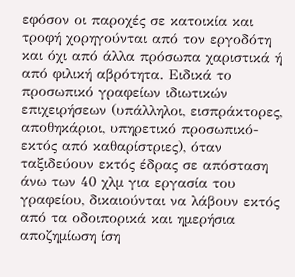εφόσον οι παροχές σε κατοικία και τροφή χορηγούνται από τον εργοδότη και όχι από άλλα πρόσωπα χαριστικά ή από φιλική αβρότητα. Ειδικά το προσωπικό γραφείων ιδιωτικών επιχειρήσεων (υπάλληλοι, εισπράκτορες, αποθηκάριοι, υπηρετικό προσωπικό-εκτός από καθαρίστριες), όταν ταξιδεύουν εκτός έδρας σε απόσταση άνω των 40 χλμ για εργασία του γραφείου, δικαιούνται να λάβουν εκτός από τα οδοιπορικά και ημερήσια αποζημίωση ίση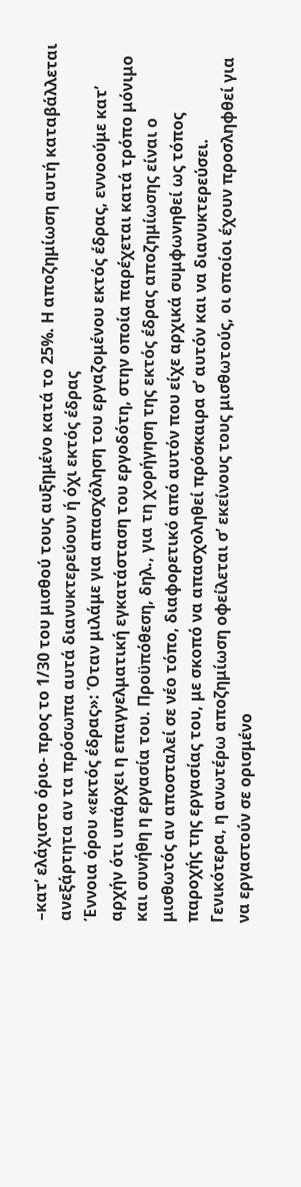–κατ’ ελάχιστο όριο- προς το 1/30 του μισθού τους αυξημένο κατά το 25%. Η αποζημίωση αυτή καταβάλλεται ανεξάρτητα αν τα πρόσωπα αυτά διανυκτερεύουν ή όχι εκτός έδρας
Έννοια όρου «εκτός έδρας»: Όταν μιλάμε για απασχόληση του εργαζομένου εκτός έδρας, εννοούμε κατ’ αρχήν ότι υπάρχει η επαγγελματική εγκατάσταση του εργοδότη, στην οποία παρέχεται κατά τρόπο μόνιμο και συνήθη η εργασία του. Προϋπόθεση, δηλ., για τη χορήγηση της εκτός έδρας αποζημίωσης είναι ο μισθωτός αν αποσταλεί σε νέο τόπο, διαφορετικό από αυτόν που είχε αρχικά συμφωνηθεί ως τόπος παροχής της εργασίας του, με σκοπό να απασχοληθεί πρόσκαιρα σ’ αυτόν και να διανυκτερεύσει. Γενικότερα, η ανωτέρω αποζημίωση οφείλεται σ’ εκείνους τους μισθωτούς, οι οποίοι έχουν προσληφθεί για να εργαστούν σε ορισμένο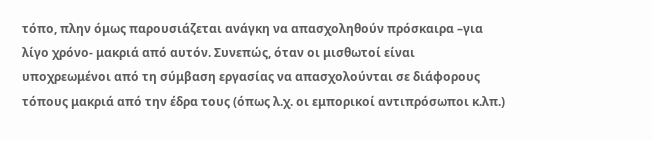τόπο, πλην όμως παρουσιάζεται ανάγκη να απασχοληθούν πρόσκαιρα –για λίγο χρόνο- μακριά από αυτόν. Συνεπώς, όταν οι μισθωτοί είναι υποχρεωμένοι από τη σύμβαση εργασίας να απασχολούνται σε διάφορους τόπους μακριά από την έδρα τους (όπως λ.χ. οι εμπορικοί αντιπρόσωποι κ.λπ.)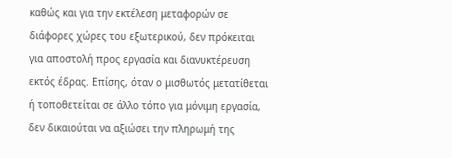καθώς και για την εκτέλεση μεταφορών σε διάφορες χώρες του εξωτερικού, δεν πρόκειται για αποστολή προς εργασία και διανυκτέρευση εκτός έδρας. Επίσης, όταν ο μισθωτός μετατίθεται ή τοποθετείται σε άλλο τόπο για μόνιμη εργασία, δεν δικαιούται να αξιώσει την πληρωμή της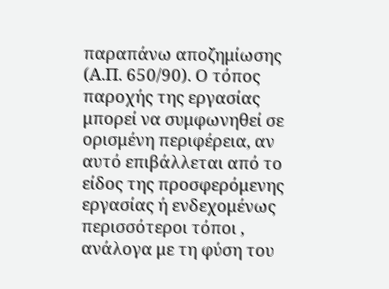παραπάνω αποζημίωσης (Α.Π. 650/90). Ο τόπος παροχής της εργασίας μπορεί να συμφωνηθεί σε ορισμένη περιφέρεια, αν αυτό επιβάλλεται από το είδος της προσφερόμενης εργασίας ή ενδεχομένως περισσότεροι τόποι , ανάλογα με τη φύση του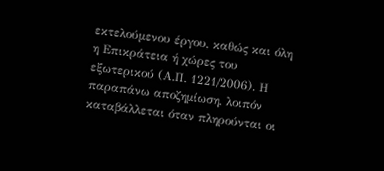εκτελούμενου έργου, καθώς και όλη η Επικράτεια ή χώρες του εξωτερικού (Α.Π. 1221/2006). Η παραπάνω αποζημίωση, λοιπόν καταβάλλεται όταν πληρούνται οι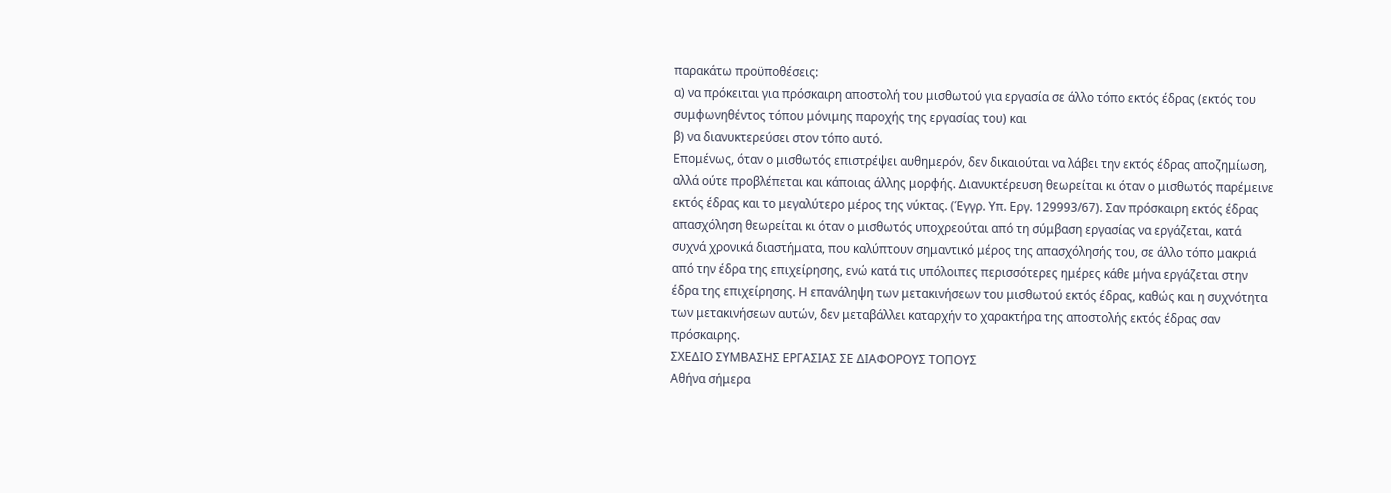παρακάτω προϋποθέσεις:
α) να πρόκειται για πρόσκαιρη αποστολή του μισθωτού για εργασία σε άλλο τόπο εκτός έδρας (εκτός του συμφωνηθέντος τόπου μόνιμης παροχής της εργασίας του) και
β) να διανυκτερεύσει στον τόπο αυτό.
Επομένως, όταν ο μισθωτός επιστρέψει αυθημερόν, δεν δικαιούται να λάβει την εκτός έδρας αποζημίωση, αλλά ούτε προβλέπεται και κάποιας άλλης μορφής. Διανυκτέρευση θεωρείται κι όταν ο μισθωτός παρέμεινε εκτός έδρας και το μεγαλύτερο μέρος της νύκτας. (Έγγρ. Υπ. Εργ. 129993/67). Σαν πρόσκαιρη εκτός έδρας απασχόληση θεωρείται κι όταν ο μισθωτός υποχρεούται από τη σύμβαση εργασίας να εργάζεται, κατά συχνά χρονικά διαστήματα, που καλύπτουν σημαντικό μέρος της απασχόλησής του, σε άλλο τόπο μακριά από την έδρα της επιχείρησης, ενώ κατά τις υπόλοιπες περισσότερες ημέρες κάθε μήνα εργάζεται στην έδρα της επιχείρησης. Η επανάληψη των μετακινήσεων του μισθωτού εκτός έδρας, καθώς και η συχνότητα των μετακινήσεων αυτών, δεν μεταβάλλει καταρχήν το χαρακτήρα της αποστολής εκτός έδρας σαν πρόσκαιρης.
ΣΧΕΔΙΟ ΣΥΜΒΑΣΗΣ ΕΡΓΑΣΙΑΣ ΣΕ ΔΙΑΦΟΡΟΥΣ ΤΟΠΟΥΣ
Αθήνα σήμερα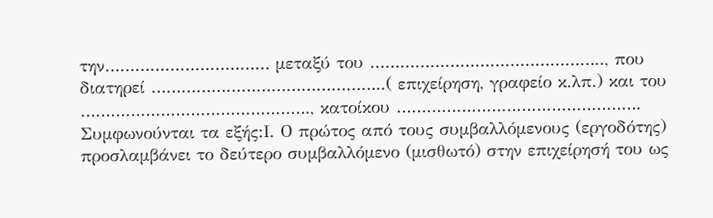την…………………………… μεταξύ του ……………………………………….., που διατηρεί ………………………………………..( επιχείρηση, γραφείο κ.λπ.) και του ………………………………………., κατοίκου …………………………………………. Συμφωνούνται τα εξής:Ι. Ο πρώτος από τους συμβαλλόμενους (εργοδότης) προσλαμβάνει το δεύτερο συμβαλλόμενο (μισθωτό) στην επιχείρησή του ως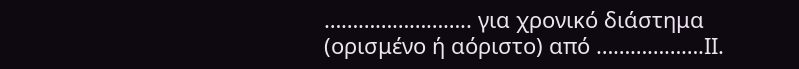…………………….. για χρονικό διάστημα (ορισμένο ή αόριστο) από ……………….ΙΙ.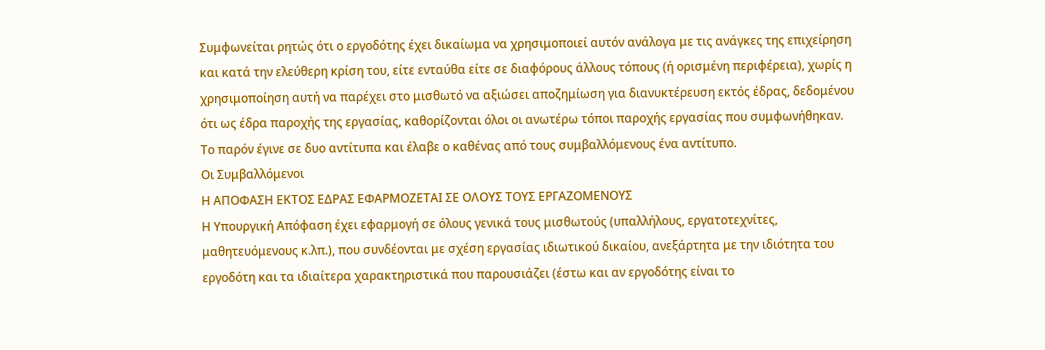Συμφωνείται ρητώς ότι ο εργοδότης έχει δικαίωμα να χρησιμοποιεί αυτόν ανάλογα με τις ανάγκες της επιχείρηση και κατά την ελεύθερη κρίση του, είτε ενταύθα είτε σε διαφόρους άλλους τόπους (ή ορισμένη περιφέρεια), χωρίς η χρησιμοποίηση αυτή να παρέχει στο μισθωτό να αξιώσει αποζημίωση για διανυκτέρευση εκτός έδρας, δεδομένου ότι ως έδρα παροχής της εργασίας, καθορίζονται όλοι οι ανωτέρω τόποι παροχής εργασίας που συμφωνήθηκαν.
Το παρόν έγινε σε δυο αντίτυπα και έλαβε ο καθένας από τους συμβαλλόμενους ένα αντίτυπο.
Οι Συμβαλλόμενοι
Η ΑΠΟΦΑΣΗ ΕΚΤΟΣ ΕΔΡΑΣ ΕΦΑΡΜΟΖΕΤΑΙ ΣΕ ΟΛΟΥΣ ΤΟΥΣ ΕΡΓΑΖΟΜΕΝΟΥΣ
Η Υπουργική Απόφαση έχει εφαρμογή σε όλους γενικά τους μισθωτούς (υπαλλήλους, εργατοτεχνίτες, μαθητευόμενους κ.λπ.), που συνδέονται με σχέση εργασίας ιδιωτικού δικαίου, ανεξάρτητα με την ιδιότητα του εργοδότη και τα ιδιαίτερα χαρακτηριστικά που παρουσιάζει (έστω και αν εργοδότης είναι το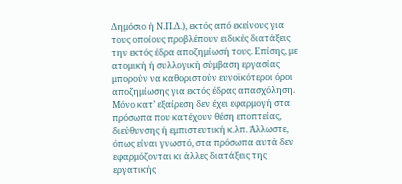Δημόσιο ή Ν.Π.Δ.), εκτός από εκείνους για τους οποίους προβλέπουν ειδικές διατάξεις την εκτός έδρα αποζημίωσή τους. Επίσης, με ατομική ή συλλογική σύμβαση εργασίας μπορούν να καθοριστούν ευνοϊκότεροι όροι αποζημίωσης για εκτός έδρας απασχόληση. Μόνο κατ’ εξαίρεση δεν έχει εφαρμογή στα πρόσωπα που κατέχουν θέση εποπτείας, διεύθυνσης ή εμπιστευτική κ.λπ. Άλλωστε, όπως είναι γνωστό, στα πρόσωπα αυτά δεν εφαρμόζονται κι άλλες διατάξεις της εργατικής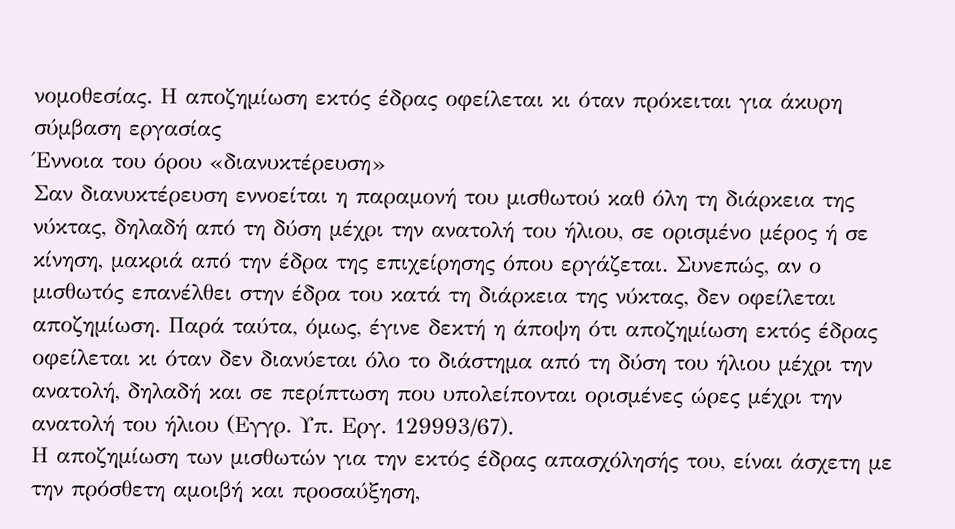νομοθεσίας. Η αποζημίωση εκτός έδρας οφείλεται κι όταν πρόκειται για άκυρη σύμβαση εργασίας
Έννοια του όρου «διανυκτέρευση»
Σαν διανυκτέρευση εννοείται η παραμονή του μισθωτού καθ όλη τη διάρκεια της νύκτας, δηλαδή από τη δύση μέχρι την ανατολή του ήλιου, σε ορισμένο μέρος ή σε κίνηση, μακριά από την έδρα της επιχείρησης όπου εργάζεται. Συνεπώς, αν ο μισθωτός επανέλθει στην έδρα του κατά τη διάρκεια της νύκτας, δεν οφείλεται αποζημίωση. Παρά ταύτα, όμως, έγινε δεκτή η άποψη ότι αποζημίωση εκτός έδρας οφείλεται κι όταν δεν διανύεται όλο το διάστημα από τη δύση του ήλιου μέχρι την ανατολή, δηλαδή και σε περίπτωση που υπολείπονται ορισμένες ώρες μέχρι την ανατολή του ήλιου (Εγγρ. Υπ. Εργ. 129993/67).
Η αποζημίωση των μισθωτών για την εκτός έδρας απασχόλησής του, είναι άσχετη με την πρόσθετη αμοιβή και προσαύξηση,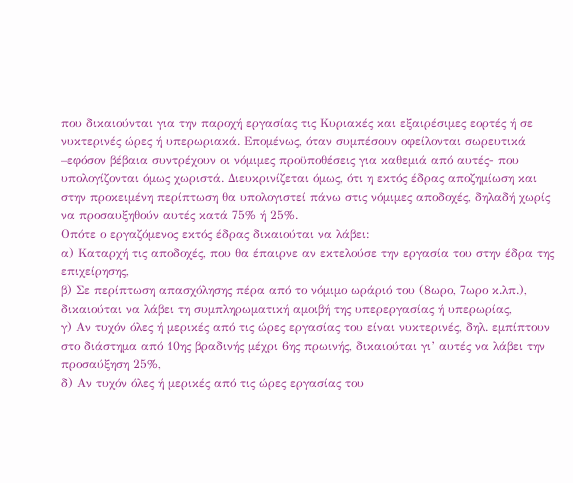που δικαιούνται για την παροχή εργασίας τις Κυριακές και εξαιρέσιμες εορτές ή σε νυκτερινές ώρες ή υπερωριακά. Επομένως, όταν συμπέσουν οφείλονται σωρευτικά –εφόσον βέβαια συντρέχουν οι νόμιμες προϋποθέσεις για καθεμιά από αυτές- που υπολογίζονται όμως χωριστά. Διευκρινίζεται όμως, ότι η εκτός έδρας αποζημίωση και στην προκειμένη περίπτωση θα υπολογιστεί πάνω στις νόμιμες αποδοχές, δηλαδή χωρίς να προσαυξηθούν αυτές κατά 75% ή 25%.
Οπότε ο εργαζόμενος εκτός έδρας δικαιούται να λάβει:
α) Καταρχή τις αποδοχές, που θα έπαιρνε αν εκτελούσε την εργασία του στην έδρα της επιχείρησης,
β) Σε περίπτωση απασχόλησης πέρα από το νόμιμο ωράριό του (8ωρο, 7ωρο κ.λπ.), δικαιούται να λάβει τη συμπληρωματική αμοιβή της υπερεργασίας ή υπερωρίας,
γ) Αν τυχόν όλες ή μερικές από τις ώρες εργασίας του είναι νυκτερινές, δηλ. εμπίπτουν στο διάστημα από 10ης βραδινής μέχρι 6ης πρωινής, δικαιούται γι’ αυτές να λάβει την προσαύξηση 25%,
δ) Αν τυχόν όλες ή μερικές από τις ώρες εργασίας του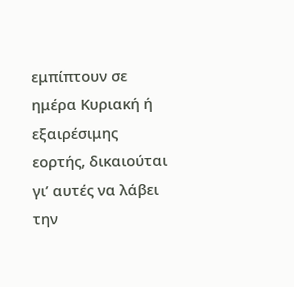εμπίπτουν σε ημέρα Κυριακή ή εξαιρέσιμης εορτής, δικαιούται γι’ αυτές να λάβει την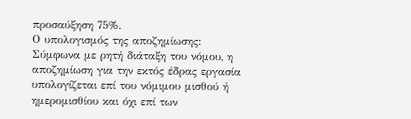προσαύξηση 75%.
Ο υπολογισμός της αποζημίωσης: Σύμφωνα με ρητή διάταξη του νόμου, η αποζημίωση για την εκτός έδρας εργασία υπολογίζεται επί του νόμιμου μισθού ή ημερομισθίου και όχι επί των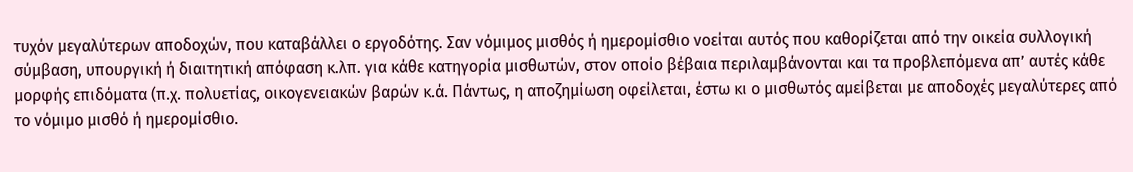τυχόν μεγαλύτερων αποδοχών, που καταβάλλει ο εργοδότης. Σαν νόμιμος μισθός ή ημερομίσθιο νοείται αυτός που καθορίζεται από την οικεία συλλογική σύμβαση, υπουργική ή διαιτητική απόφαση κ.λπ. για κάθε κατηγορία μισθωτών, στον οποίο βέβαια περιλαμβάνονται και τα προβλεπόμενα απ’ αυτές κάθε μορφής επιδόματα (π.χ. πολυετίας, οικογενειακών βαρών κ.ά. Πάντως, η αποζημίωση οφείλεται, έστω κι ο μισθωτός αμείβεται με αποδοχές μεγαλύτερες από το νόμιμο μισθό ή ημερομίσθιο.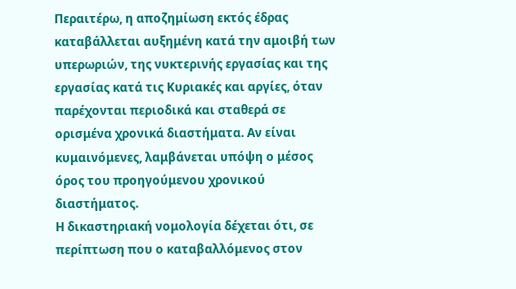Περαιτέρω, η αποζημίωση εκτός έδρας καταβάλλεται αυξημένη κατά την αμοιβή των υπερωριών, της νυκτερινής εργασίας και της εργασίας κατά τις Κυριακές και αργίες, όταν παρέχονται περιοδικά και σταθερά σε ορισμένα χρονικά διαστήματα. Αν είναι κυμαινόμενες, λαμβάνεται υπόψη ο μέσος όρος του προηγούμενου χρονικού διαστήματος.
Η δικαστηριακή νομολογία δέχεται ότι, σε περίπτωση που ο καταβαλλόμενος στον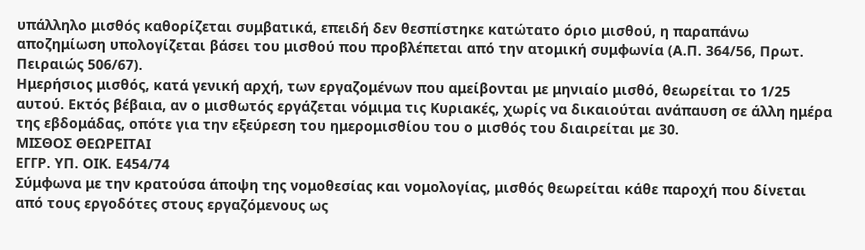υπάλληλο μισθός καθορίζεται συμβατικά, επειδή δεν θεσπίστηκε κατώτατο όριο μισθού, η παραπάνω αποζημίωση υπολογίζεται βάσει του μισθού που προβλέπεται από την ατομική συμφωνία (Α.Π. 364/56, Πρωτ. Πειραιώς 506/67).
Ημερήσιος μισθός, κατά γενική αρχή, των εργαζομένων που αμείβονται με μηνιαίο μισθό, θεωρείται το 1/25 αυτού. Εκτός βέβαια, αν ο μισθωτός εργάζεται νόμιμα τις Κυριακές, χωρίς να δικαιούται ανάπαυση σε άλλη ημέρα της εβδομάδας, οπότε για την εξεύρεση του ημερομισθίου του ο μισθός του διαιρείται με 30.
ΜΙΣΘΟΣ ΘΕΩΡΕΙΤΑΙ
ΕΓΓΡ. ΥΠ. ΟΙΚ. Ε454/74
Σύμφωνα με την κρατούσα άποψη της νομοθεσίας και νομολογίας, μισθός θεωρείται κάθε παροχή που δίνεται από τους εργοδότες στους εργαζόμενους ως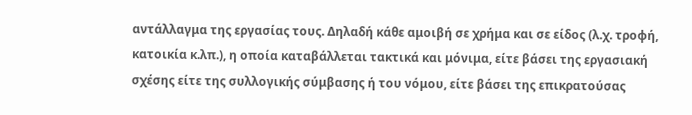αντάλλαγμα της εργασίας τους. Δηλαδή κάθε αμοιβή σε χρήμα και σε είδος (λ.χ. τροφή, κατοικία κ.λπ.), η οποία καταβάλλεται τακτικά και μόνιμα, είτε βάσει της εργασιακή σχέσης είτε της συλλογικής σύμβασης ή του νόμου, είτε βάσει της επικρατούσας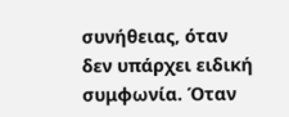συνήθειας, όταν δεν υπάρχει ειδική συμφωνία. Όταν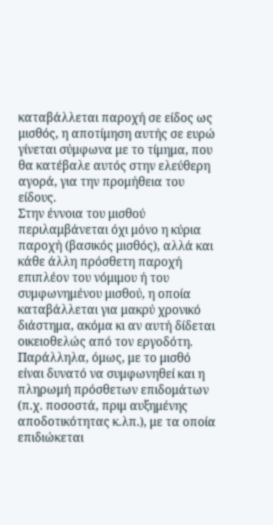καταβάλλεται παροχή σε είδος ως μισθός, η αποτίμηση αυτής σε ευρώ γίνεται σύμφωνα με το τίμημα, που θα κατέβαλε αυτός στην ελεύθερη αγορά, για την προμήθεια του είδους.
Στην έννοια του μισθού περιλαμβάνεται όχι μόνο η κύρια παροχή (βασικός μισθός), αλλά και κάθε άλλη πρόσθετη παροχή επιπλέον του νόμιμου ή του συμφωνημένου μισθού, η οποία καταβάλλεται για μακρύ χρονικό διάστημα, ακόμα κι αν αυτή δίδεται οικειοθελώς από τον εργοδότη.
Παράλληλα, όμως, με το μισθό είναι δυνατό να συμφωνηθεί και η πληρωμή πρόσθετων επιδομάτων (π.χ. ποσοστά, πριμ αυξημένης αποδοτικότητας κ.λπ.), με τα οποία επιδιώκεται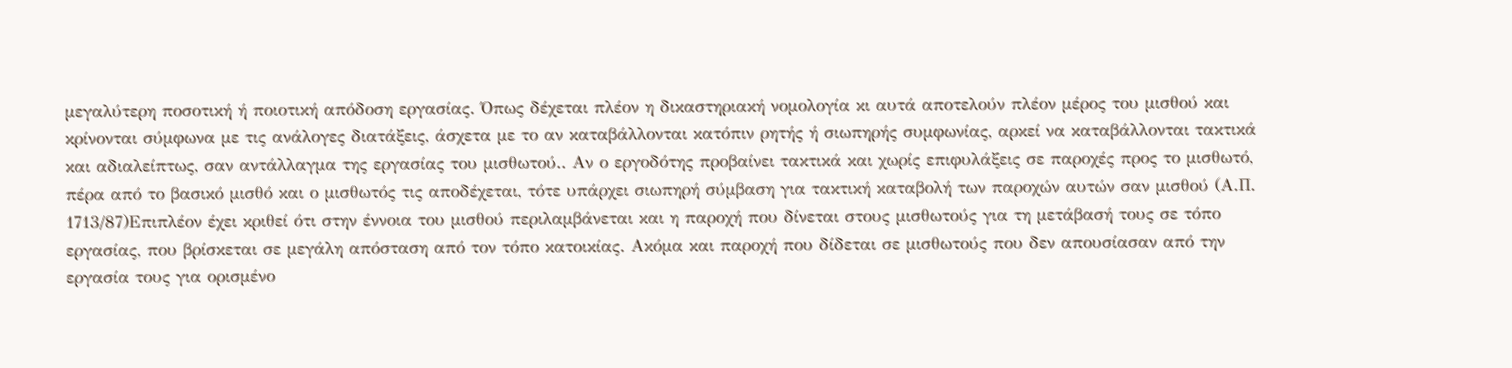μεγαλύτερη ποσοτική ή ποιοτική απόδοση εργασίας. Όπως δέχεται πλέον η δικαστηριακή νομολογία κι αυτά αποτελούν πλέον μέρος του μισθού και κρίνονται σύμφωνα με τις ανάλογες διατάξεις, άσχετα με το αν καταβάλλονται κατόπιν ρητής ή σιωπηρής συμφωνίας, αρκεί να καταβάλλονται τακτικά και αδιαλείπτως, σαν αντάλλαγμα της εργασίας του μισθωτού.. Αν ο εργοδότης προβαίνει τακτικά και χωρίς επιφυλάξεις σε παροχές προς το μισθωτό, πέρα από το βασικό μισθό και ο μισθωτός τις αποδέχεται, τότε υπάρχει σιωπηρή σύμβαση για τακτική καταβολή των παροχών αυτών σαν μισθού (Α.Π. 1713/87)Επιπλέον έχει κριθεί ότι στην έννοια του μισθού περιλαμβάνεται και η παροχή που δίνεται στους μισθωτούς για τη μετάβασή τους σε τόπο εργασίας, που βρίσκεται σε μεγάλη απόσταση από τον τόπο κατοικίας. Ακόμα και παροχή που δίδεται σε μισθωτούς που δεν απουσίασαν από την εργασία τους για ορισμένο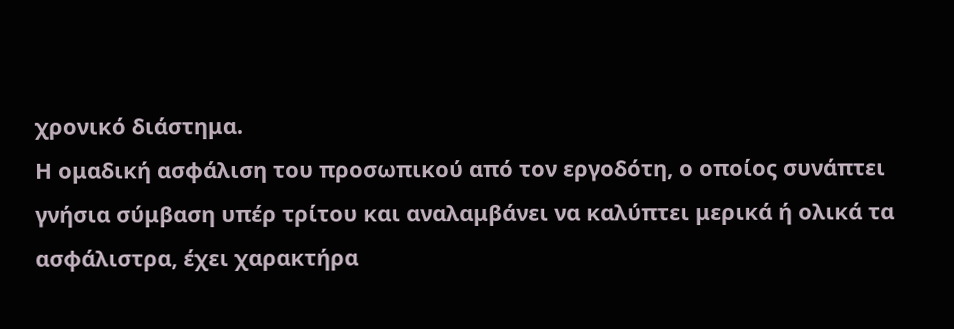χρονικό διάστημα.
Η ομαδική ασφάλιση του προσωπικού από τον εργοδότη, ο οποίος συνάπτει γνήσια σύμβαση υπέρ τρίτου και αναλαμβάνει να καλύπτει μερικά ή ολικά τα ασφάλιστρα, έχει χαρακτήρα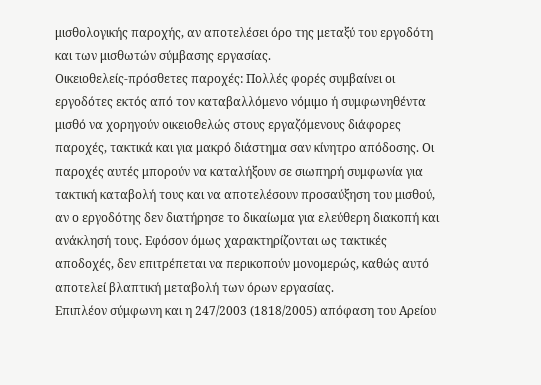μισθολογικής παροχής, αν αποτελέσει όρο της μεταξύ του εργοδότη και των μισθωτών σύμβασης εργασίας.
Οικειοθελείς-πρόσθετες παροχές: Πολλές φορές συμβαίνει οι εργοδότες εκτός από τον καταβαλλόμενο νόμιμο ή συμφωνηθέντα μισθό να χορηγούν οικειοθελώς στους εργαζόμενους διάφορες παροχές, τακτικά και για μακρό διάστημα σαν κίνητρο απόδοσης. Οι παροχές αυτές μπορούν να καταλήξουν σε σιωπηρή συμφωνία για τακτική καταβολή τους και να αποτελέσουν προσαύξηση του μισθού, αν ο εργοδότης δεν διατήρησε το δικαίωμα για ελεύθερη διακοπή και ανάκλησή τους. Εφόσον όμως χαρακτηρίζονται ως τακτικές αποδοχές, δεν επιτρέπεται να περικοπούν μονομερώς, καθώς αυτό αποτελεί βλαπτική μεταβολή των όρων εργασίας.
Επιπλέον σύμφωνη και η 247/2003 (1818/2005) απόφαση του Αρείου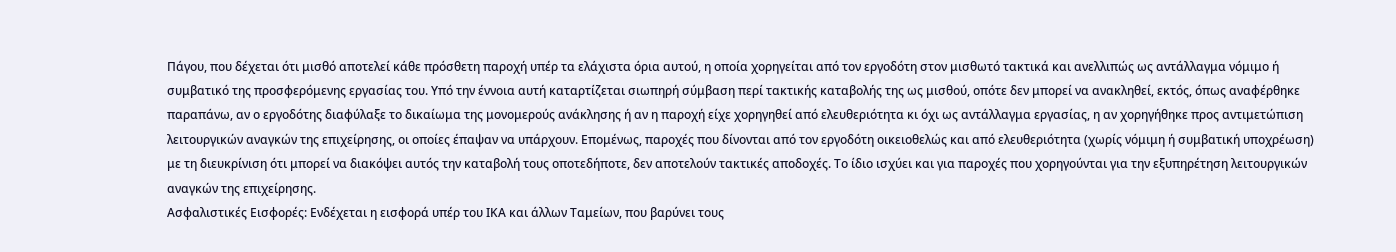Πάγου, που δέχεται ότι μισθό αποτελεί κάθε πρόσθετη παροχή υπέρ τα ελάχιστα όρια αυτού, η οποία χορηγείται από τον εργοδότη στον μισθωτό τακτικά και ανελλιπώς ως αντάλλαγμα νόμιμο ή συμβατικό της προσφερόμενης εργασίας του. Υπό την έννοια αυτή καταρτίζεται σιωπηρή σύμβαση περί τακτικής καταβολής της ως μισθού, οπότε δεν μπορεί να ανακληθεί, εκτός, όπως αναφέρθηκε παραπάνω, αν ο εργοδότης διαφύλαξε το δικαίωμα της μονομερούς ανάκλησης ή αν η παροχή είχε χορηγηθεί από ελευθεριότητα κι όχι ως αντάλλαγμα εργασίας, η αν χορηγήθηκε προς αντιμετώπιση λειτουργικών αναγκών της επιχείρησης, οι οποίες έπαψαν να υπάρχουν. Επομένως, παροχές που δίνονται από τον εργοδότη οικειοθελώς και από ελευθεριότητα (χωρίς νόμιμη ή συμβατική υποχρέωση) με τη διευκρίνιση ότι μπορεί να διακόψει αυτός την καταβολή τους οποτεδήποτε, δεν αποτελούν τακτικές αποδοχές. Το ίδιο ισχύει και για παροχές που χορηγούνται για την εξυπηρέτηση λειτουργικών αναγκών της επιχείρησης.
Ασφαλιστικές Εισφορές: Ενδέχεται η εισφορά υπέρ του ΙΚΑ και άλλων Ταμείων, που βαρύνει τους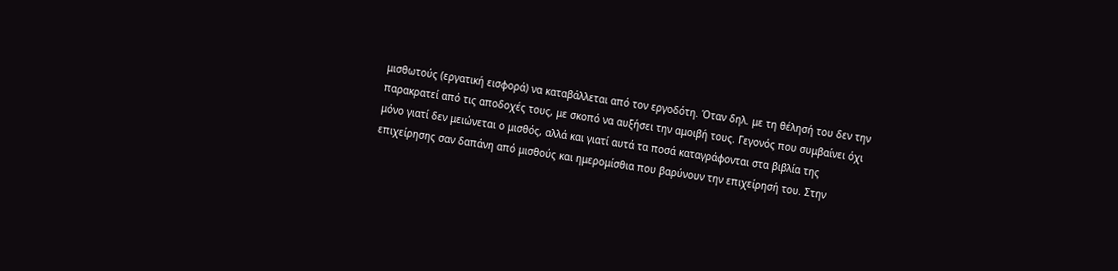μισθωτούς (εργατική εισφορά) να καταβάλλεται από τον εργοδότη. Όταν δηλ. με τη θέλησή του δεν την παρακρατεί από τις αποδοχές τους, με σκοπό να αυξήσει την αμοιβή τους. Γεγονός που συμβαίνει όχι μόνο γιατί δεν μειώνεται ο μισθός, αλλά και γιατί αυτά τα ποσά καταγράφονται στα βιβλία της επιχείρησης σαν δαπάνη από μισθούς και ημερομίσθια που βαρύνουν την επιχείρησή του. Στην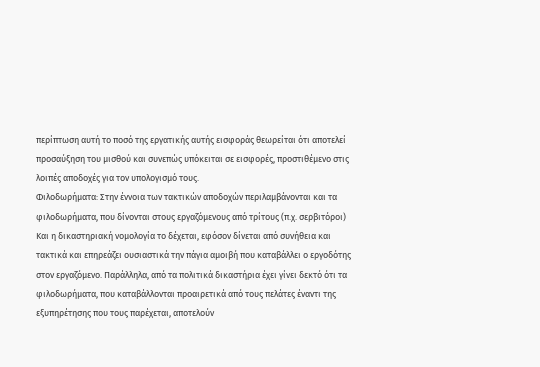περίπτωση αυτή το ποσό της εργατικής αυτής εισφοράς θεωρείται ότι αποτελεί προσαύξηση του μισθού και συνεπώς υπόκειται σε εισφορές, προστιθέμενο στις λοιπές αποδοχές για τον υπολογισμό τους.
Φιλοδωρήματα: Στην έννοια των τακτικών αποδοχών περιλαμβάνονται και τα φιλοδωρήματα, που δίνονται στους εργαζόμενους από τρίτους (π.χ. σερβιτόροι) Και η δικαστηριακή νομολογία το δέχεται, εφόσον δίνεται από συνήθεια και τακτικά και επηρεάζει ουσιαστικά την πάγια αμοιβή που καταβάλλει ο εργοδότης στον εργαζόμενο. Παράλληλα, από τα πολιτικά δικαστήρια έχει γίνει δεκτό ότι τα φιλοδωρήματα, που καταβάλλονται προαιρετικά από τους πελάτες έναντι της εξυπηρέτησης που τους παρέχεται, αποτελούν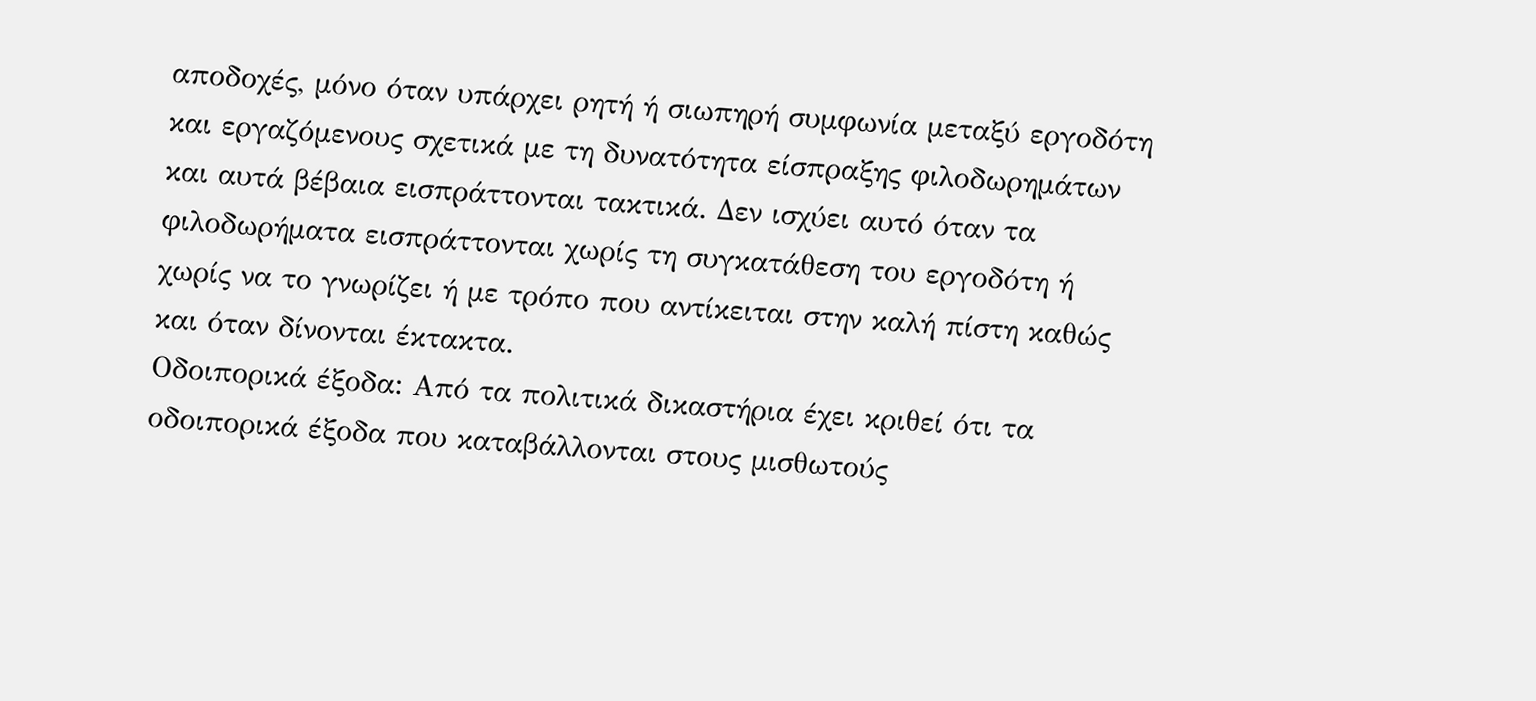αποδοχές, μόνο όταν υπάρχει ρητή ή σιωπηρή συμφωνία μεταξύ εργοδότη και εργαζόμενους σχετικά με τη δυνατότητα είσπραξης φιλοδωρημάτων και αυτά βέβαια εισπράττονται τακτικά. Δεν ισχύει αυτό όταν τα φιλοδωρήματα εισπράττονται χωρίς τη συγκατάθεση του εργοδότη ή χωρίς να το γνωρίζει ή με τρόπο που αντίκειται στην καλή πίστη καθώς και όταν δίνονται έκτακτα.
Οδοιπορικά έξοδα: Από τα πολιτικά δικαστήρια έχει κριθεί ότι τα οδοιπορικά έξοδα που καταβάλλονται στους μισθωτούς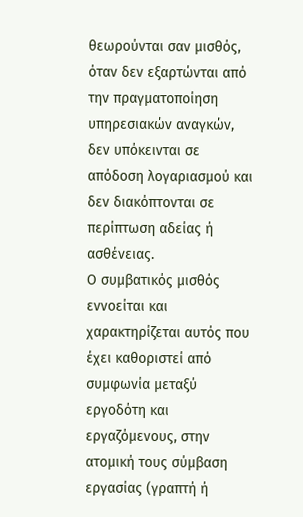θεωρούνται σαν μισθός, όταν δεν εξαρτώνται από την πραγματοποίηση υπηρεσιακών αναγκών, δεν υπόκεινται σε απόδοση λογαριασμού και δεν διακόπτονται σε περίπτωση αδείας ή ασθένειας.
Ο συμβατικός μισθός εννοείται και χαρακτηρίζεται αυτός που έχει καθοριστεί από συμφωνία μεταξύ εργοδότη και εργαζόμενους, στην ατομική τους σύμβαση εργασίας (γραπτή ή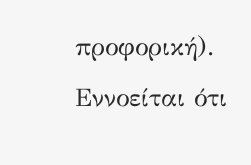προφορική). Εννοείται ότι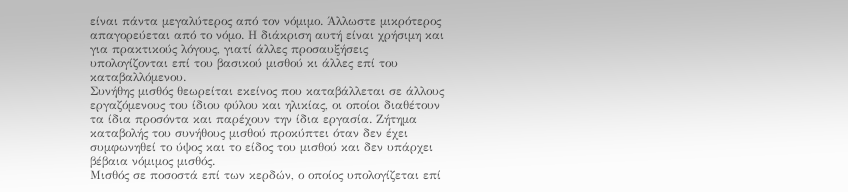είναι πάντα μεγαλύτερος από τον νόμιμο. Άλλωστε μικρότερος απαγορεύεται από το νόμο. Η διάκριση αυτή είναι χρήσιμη και για πρακτικούς λόγους, γιατί άλλες προσαυξήσεις υπολογίζονται επί του βασικού μισθού κι άλλες επί του καταβαλλόμενου.
Συνήθης μισθός θεωρείται εκείνος που καταβάλλεται σε άλλους εργαζόμενους του ίδιου φύλου και ηλικίας, οι οποίοι διαθέτουν τα ίδια προσόντα και παρέχουν την ίδια εργασία. Ζήτημα καταβολής του συνήθους μισθού προκύπτει όταν δεν έχει συμφωνηθεί το ύψος και το είδος του μισθού και δεν υπάρχει βέβαια νόμιμος μισθός.
Μισθός σε ποσοστά επί των κερδών, ο οποίος υπολογίζεται επί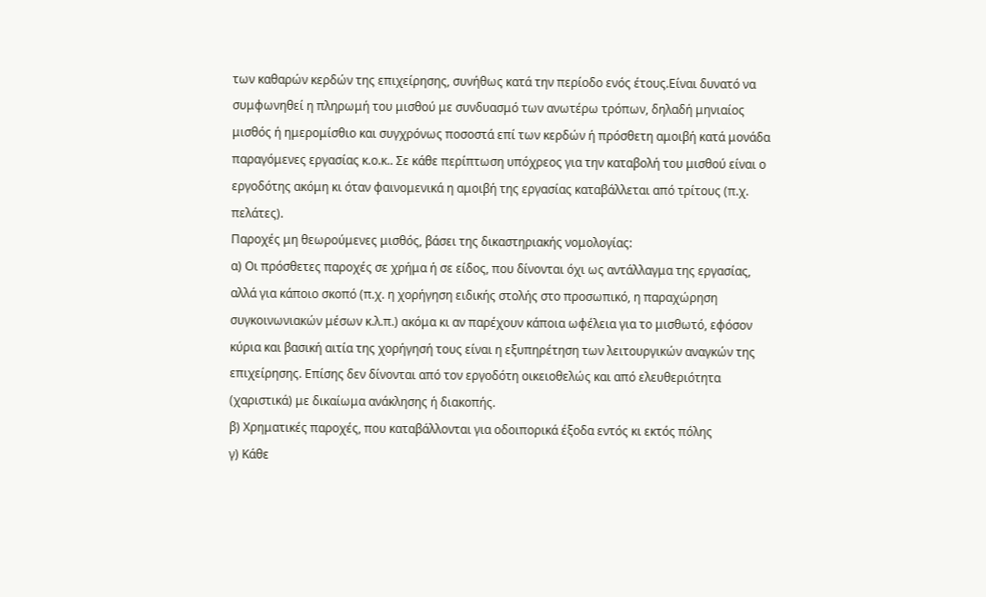των καθαρών κερδών της επιχείρησης, συνήθως κατά την περίοδο ενός έτους.Είναι δυνατό να συμφωνηθεί η πληρωμή του μισθού με συνδυασμό των ανωτέρω τρόπων, δηλαδή μηνιαίος μισθός ή ημερομίσθιο και συγχρόνως ποσοστά επί των κερδών ή πρόσθετη αμοιβή κατά μονάδα παραγόμενες εργασίας κ.ο.κ.. Σε κάθε περίπτωση υπόχρεος για την καταβολή του μισθού είναι ο εργοδότης ακόμη κι όταν φαινομενικά η αμοιβή της εργασίας καταβάλλεται από τρίτους (π.χ. πελάτες).
Παροχές μη θεωρούμενες μισθός, βάσει της δικαστηριακής νομολογίας:
α) Οι πρόσθετες παροχές σε χρήμα ή σε είδος, που δίνονται όχι ως αντάλλαγμα της εργασίας, αλλά για κάποιο σκοπό (π.χ. η χορήγηση ειδικής στολής στο προσωπικό, η παραχώρηση συγκοινωνιακών μέσων κ.λ.π.) ακόμα κι αν παρέχουν κάποια ωφέλεια για το μισθωτό, εφόσον κύρια και βασική αιτία της χορήγησή τους είναι η εξυπηρέτηση των λειτουργικών αναγκών της επιχείρησης. Επίσης δεν δίνονται από τον εργοδότη οικειοθελώς και από ελευθεριότητα (χαριστικά) με δικαίωμα ανάκλησης ή διακοπής.
β) Χρηματικές παροχές, που καταβάλλονται για οδοιπορικά έξοδα εντός κι εκτός πόλης
γ) Κάθε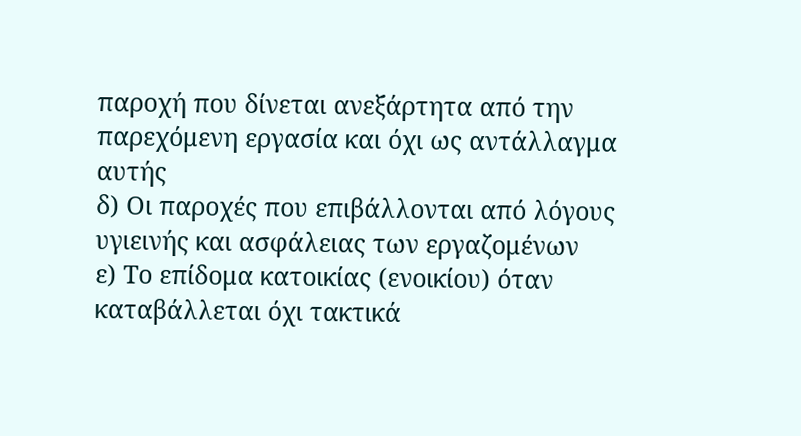παροχή που δίνεται ανεξάρτητα από την παρεχόμενη εργασία και όχι ως αντάλλαγμα αυτής
δ) Οι παροχές που επιβάλλονται από λόγους υγιεινής και ασφάλειας των εργαζομένων
ε) Το επίδομα κατοικίας (ενοικίου) όταν καταβάλλεται όχι τακτικά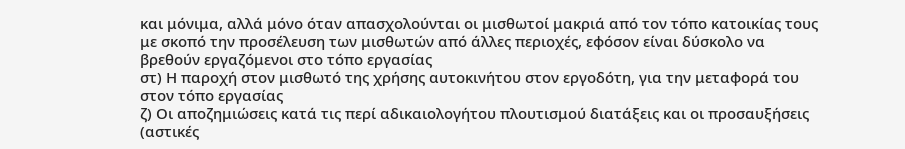και μόνιμα, αλλά μόνο όταν απασχολούνται οι μισθωτοί μακριά από τον τόπο κατοικίας τους με σκοπό την προσέλευση των μισθωτών από άλλες περιοχές, εφόσον είναι δύσκολο να βρεθούν εργαζόμενοι στο τόπο εργασίας
στ) Η παροχή στον μισθωτό της χρήσης αυτοκινήτου στον εργοδότη, για την μεταφορά του στον τόπο εργασίας
ζ) Οι αποζημιώσεις κατά τις περί αδικαιολογήτου πλουτισμού διατάξεις και οι προσαυξήσεις (αστικές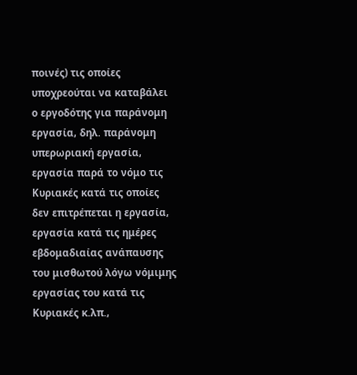ποινές) τις οποίες υποχρεούται να καταβάλει ο εργοδότης για παράνομη εργασία, δηλ. παράνομη υπερωριακή εργασία, εργασία παρά το νόμο τις Κυριακές κατά τις οποίες δεν επιτρέπεται η εργασία, εργασία κατά τις ημέρες εβδομαδιαίας ανάπαυσης του μισθωτού λόγω νόμιμης εργασίας του κατά τις Κυριακές κ.λπ.,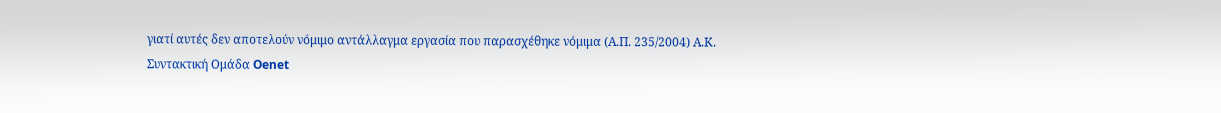γιατί αυτές δεν αποτελούν νόμιμο αντάλλαγμα εργασία που παρασχέθηκε νόμιμα (Α.Π. 235/2004) Α.Κ.
Συντακτική Ομάδα Oenet